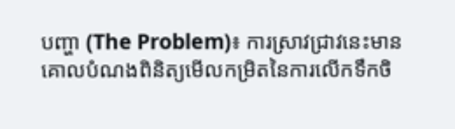បញ្ហា (The Problem)៖ ការស្រាវជ្រាវនេះមានគោលបំណងពិនិត្យមើលកម្រិតនៃការលើកទឹកចិ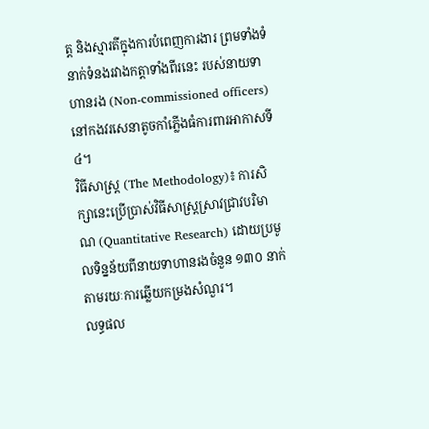ត្ត និងស្មារតីក្នុងការបំពេញការងារ ព្រមទាំងទំនាក់ទំនងរវាងកត្តាទាំងពីរនេះ របស់នាយទាហានរង (Non-commissioned officers) នៅកងវរសេនាតូចកាំភ្លើងធំការពារអាកាសទី៤។
វិធីសាស្ត្រ (The Methodology)៖ ការសិក្សានេះប្រើប្រាស់វិធីសាស្ត្រស្រាវជ្រាវបរិមាណ (Quantitative Research) ដោយប្រមូលទិន្នន័យពីនាយទាហានរងចំនួន ១៣០ នាក់ តាមរយៈការឆ្លើយកម្រងសំណួរ។
លទ្ធផល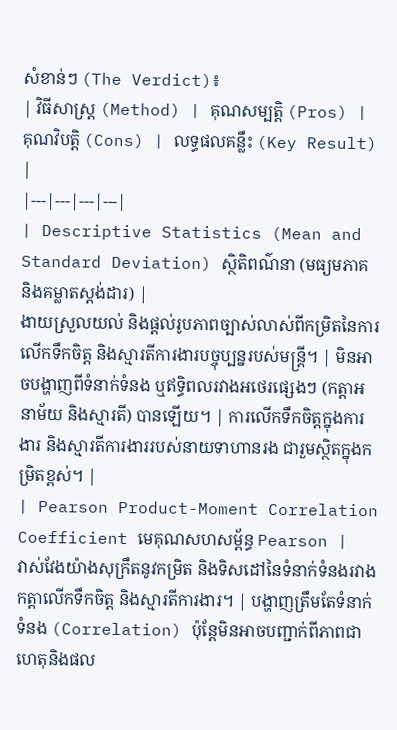សំខាន់ៗ (The Verdict)៖
| វិធីសាស្ត្រ (Method) | គុណសម្បត្តិ (Pros) | គុណវិបត្តិ (Cons) | លទ្ធផលគន្លឹះ (Key Result) |
|---|---|---|---|
| Descriptive Statistics (Mean and Standard Deviation) ស្ថិតិពណ៌នា (មធ្យមភាគ និងគម្លាតស្តង់ដារ) |
ងាយស្រួលយល់ និងផ្តល់រូបភាពច្បាស់លាស់ពីកម្រិតនៃការលើកទឹកចិត្ត និងស្មារតីការងារបច្ចុប្បន្នរបស់មន្ត្រី។ | មិនអាចបង្ហាញពីទំនាក់ទំនង ឬឥទ្ធិពលរវាងអថេរផ្សេងៗ (កត្តាអនាម័យ និងស្មារតី) បានឡើយ។ | ការលើកទឹកចិត្តក្នុងការងារ និងស្មារតីការងាររបស់នាយទាហានរង ជារួមស្ថិតក្នុងកម្រិតខ្ពស់។ |
| Pearson Product-Moment Correlation Coefficient មេគុណសហសម្ព័ន្ធ Pearson |
វាស់វែងយ៉ាងសុក្រឹតនូវកម្រិត និងទិសដៅនៃទំនាក់ទំនងរវាងកត្តាលើកទឹកចិត្ត និងស្មារតីការងារ។ | បង្ហាញត្រឹមតែទំនាក់ទំនង (Correlation) ប៉ុន្តែមិនអាចបញ្ជាក់ពីភាពជាហេតុនិងផល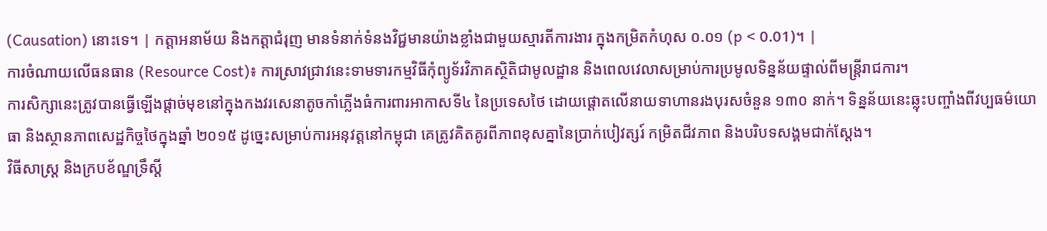(Causation) នោះទេ។ | កត្តាអនាម័យ និងកត្តាជំរុញ មានទំនាក់ទំនងវិជ្ជមានយ៉ាងខ្លាំងជាមួយស្មារតីការងារ ក្នុងកម្រិតកំហុស ០.០១ (p < 0.01)។ |
ការចំណាយលើធនធាន (Resource Cost)៖ ការស្រាវជ្រាវនេះទាមទារកម្មវិធីកុំព្យូទ័រវិភាគស្ថិតិជាមូលដ្ឋាន និងពេលវេលាសម្រាប់ការប្រមូលទិន្នន័យផ្ទាល់ពីមន្ត្រីរាជការ។
ការសិក្សានេះត្រូវបានធ្វើឡើងផ្តាច់មុខនៅក្នុងកងវរសេនាតូចកាំភ្លើងធំការពារអាកាសទី៤ នៃប្រទេសថៃ ដោយផ្តោតលើនាយទាហានរងបុរសចំនួន ១៣០ នាក់។ ទិន្នន័យនេះឆ្លុះបញ្ចាំងពីវប្បធម៌យោធា និងស្ថានភាពសេដ្ឋកិច្ចថៃក្នុងឆ្នាំ ២០១៥ ដូច្នេះសម្រាប់ការអនុវត្តនៅកម្ពុជា គេត្រូវគិតគូរពីភាពខុសគ្នានៃប្រាក់បៀវត្សរ៍ កម្រិតជីវភាព និងបរិបទសង្គមជាក់ស្តែង។
វិធីសាស្ត្រ និងក្របខ័ណ្ឌទ្រឹស្តី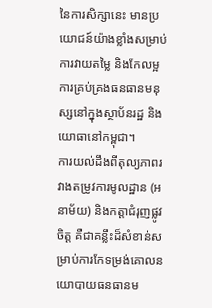នៃការសិក្សានេះ មានប្រយោជន៍យ៉ាងខ្លាំងសម្រាប់ការវាយតម្លៃ និងកែលម្អការគ្រប់គ្រងធនធានមនុស្សនៅក្នុងស្ថាប័នរដ្ឋ និងយោធានៅកម្ពុជា។
ការយល់ដឹងពីតុល្យភាពរវាងតម្រូវការមូលដ្ឋាន (អនាម័យ) និងកត្តាជំរុញផ្លូវចិត្ត គឺជាគន្លឹះដ៏សំខាន់សម្រាប់ការកែទម្រង់គោលនយោបាយធនធានម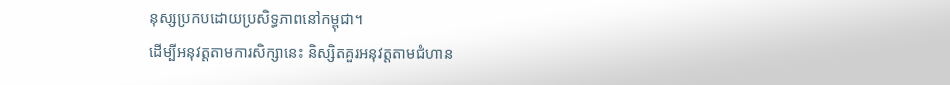នុស្សប្រកបដោយប្រសិទ្ធភាពនៅកម្ពុជា។
ដើម្បីអនុវត្តតាមការសិក្សានេះ និស្សិតគួរអនុវត្តតាមជំហាន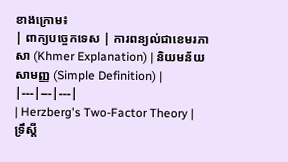ខាងក្រោម៖
| ពាក្យបច្ចេកទេស | ការពន្យល់ជាខេមរភាសា (Khmer Explanation) | និយមន័យសាមញ្ញ (Simple Definition) |
|---|---|---|
| Herzberg's Two-Factor Theory | ទ្រឹស្តី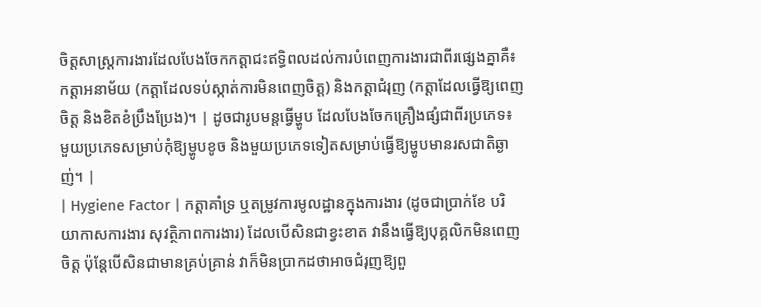ចិត្តសាស្ត្រការងារដែលបែងចែកកត្តាជះឥទ្ធិពលដល់ការបំពេញការងារជាពីរផ្សេងគ្នាគឺ៖ កត្តាអនាម័យ (កត្តាដែលទប់ស្កាត់ការមិនពេញចិត្ត) និងកត្តាជំរុញ (កត្តាដែលធ្វើឱ្យពេញចិត្ត និងខិតខំប្រឹងប្រែង)។ | ដូចជារូបមន្តធ្វើម្ហូប ដែលបែងចែកគ្រឿងផ្សំជាពីរប្រភេទ៖ មួយប្រភេទសម្រាប់កុំឱ្យម្ហូបខូច និងមួយប្រភេទទៀតសម្រាប់ធ្វើឱ្យម្ហូបមានរសជាតិឆ្ងាញ់។ |
| Hygiene Factor | កត្តាគាំទ្រ ឬតម្រូវការមូលដ្ឋានក្នុងការងារ (ដូចជាប្រាក់ខែ បរិយាកាសការងារ សុវត្ថិភាពការងារ) ដែលបើសិនជាខ្វះខាត វានឹងធ្វើឱ្យបុគ្គលិកមិនពេញចិត្ត ប៉ុន្តែបើសិនជាមានគ្រប់គ្រាន់ វាក៏មិនប្រាកដថាអាចជំរុញឱ្យពួ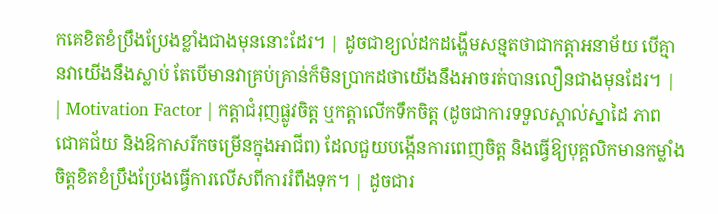កគេខិតខំប្រឹងប្រែងខ្លាំងជាងមុននោះដែរ។ | ដូចជាខ្យល់ដកដង្ហើមសន្មតថាជាកត្តាអនាម័យ បើគ្មានវាយើងនឹងស្លាប់ តែបើមានវាគ្រប់គ្រាន់ក៏មិនប្រាកដថាយើងនឹងអាចរត់បានលឿនជាងមុនដែរ។ |
| Motivation Factor | កត្តាជំរុញផ្លូវចិត្ត ឬកត្តាលើកទឹកចិត្ត (ដូចជាការទទួលស្គាល់ស្នាដៃ ភាពជោគជ័យ និងឱកាសរីកចម្រើនក្នុងអាជីព) ដែលជួយបង្កើនការពេញចិត្ត និងធ្វើឱ្យបុគ្គលិកមានកម្លាំងចិត្តខិតខំប្រឹងប្រែងធ្វើការលើសពីការរំពឹងទុក។ | ដូចជារ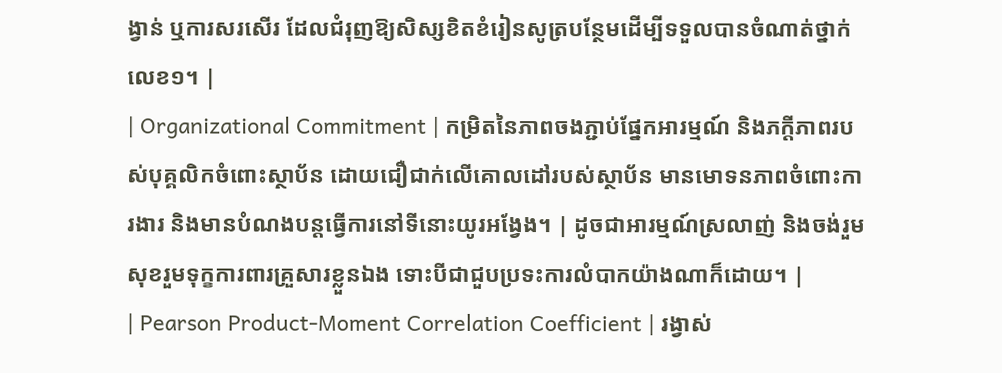ង្វាន់ ឬការសរសើរ ដែលជំរុញឱ្យសិស្សខិតខំរៀនសូត្របន្ថែមដើម្បីទទួលបានចំណាត់ថ្នាក់លេខ១។ |
| Organizational Commitment | កម្រិតនៃភាពចងភ្ជាប់ផ្នែកអារម្មណ៍ និងភក្តីភាពរបស់បុគ្គលិកចំពោះស្ថាប័ន ដោយជឿជាក់លើគោលដៅរបស់ស្ថាប័ន មានមោទនភាពចំពោះការងារ និងមានបំណងបន្តធ្វើការនៅទីនោះយូរអង្វែង។ | ដូចជាអារម្មណ៍ស្រលាញ់ និងចង់រួមសុខរួមទុក្ខការពារគ្រួសារខ្លួនឯង ទោះបីជាជួបប្រទះការលំបាកយ៉ាងណាក៏ដោយ។ |
| Pearson Product-Moment Correlation Coefficient | រង្វាស់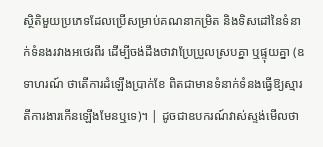ស្ថិតិមួយប្រភេទដែលប្រើសម្រាប់គណនាកម្រិត និងទិសដៅនៃទំនាក់ទំនងរវាងអថេរពីរ ដើម្បីចង់ដឹងថាវាប្រែប្រួលស្របគ្នា ឬផ្ទុយគ្នា (ឧទាហរណ៍ ថាតើការដំឡើងប្រាក់ខែ ពិតជាមានទំនាក់ទំនងធ្វើឱ្យស្មារតីការងារកើនឡើងមែនឬទេ)។ | ដូចជាឧបករណ៍វាស់ស្ទង់មើលថា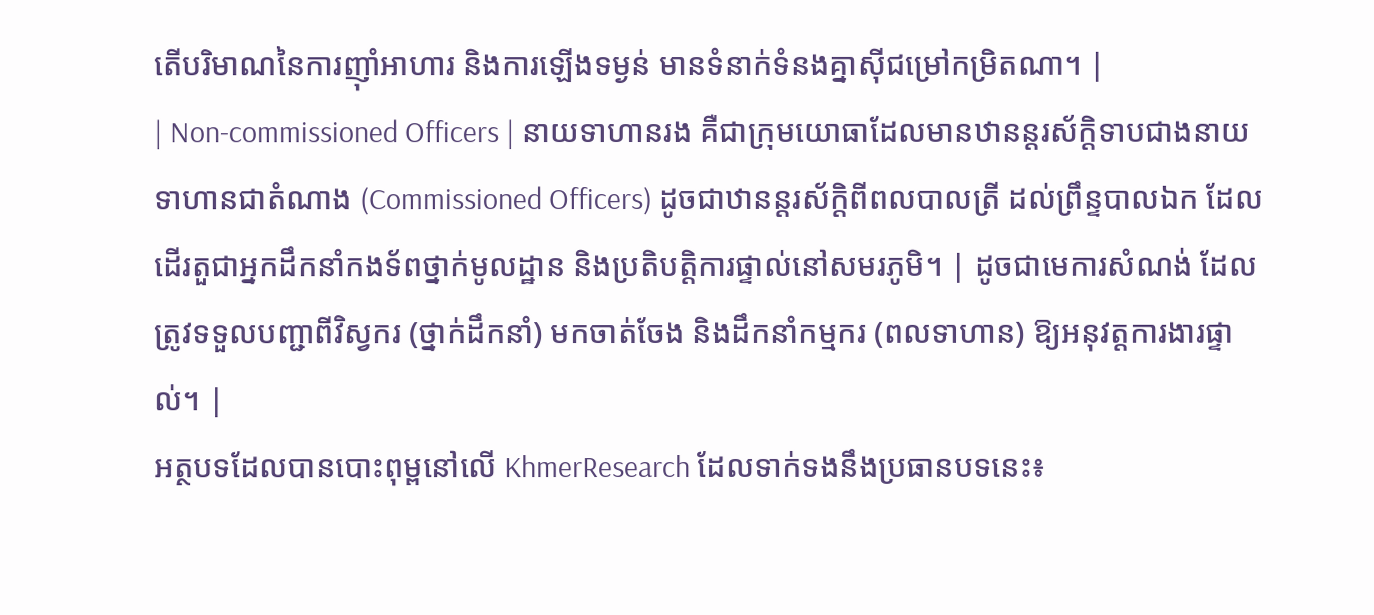តើបរិមាណនៃការញ៉ាំអាហារ និងការឡើងទម្ងន់ មានទំនាក់ទំនងគ្នាស៊ីជម្រៅកម្រិតណា។ |
| Non-commissioned Officers | នាយទាហានរង គឺជាក្រុមយោធាដែលមានឋានន្តរស័ក្តិទាបជាងនាយទាហានជាតំណាង (Commissioned Officers) ដូចជាឋានន្តរស័ក្តិពីពលបាលត្រី ដល់ព្រឹន្ទបាលឯក ដែលដើរតួជាអ្នកដឹកនាំកងទ័ពថ្នាក់មូលដ្ឋាន និងប្រតិបត្តិការផ្ទាល់នៅសមរភូមិ។ | ដូចជាមេការសំណង់ ដែលត្រូវទទួលបញ្ជាពីវិស្វករ (ថ្នាក់ដឹកនាំ) មកចាត់ចែង និងដឹកនាំកម្មករ (ពលទាហាន) ឱ្យអនុវត្តការងារផ្ទាល់។ |
អត្ថបទដែលបានបោះពុម្ពនៅលើ KhmerResearch ដែលទាក់ទងនឹងប្រធានបទនេះ៖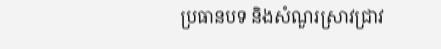ប្រធានបទ និងសំណួរស្រាវជ្រាវ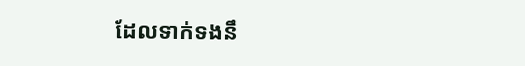ដែលទាក់ទងនឹ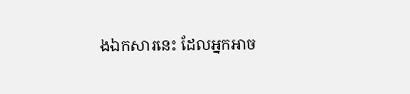ងឯកសារនេះ ដែលអ្នកអាច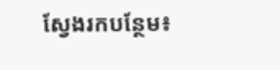ស្វែងរកបន្ថែម៖